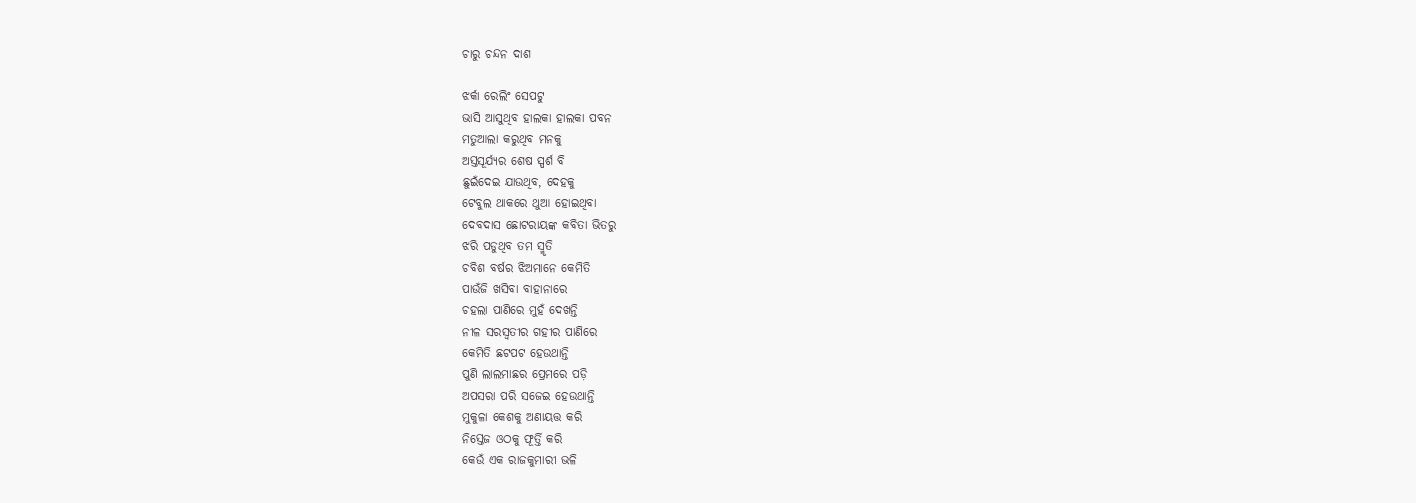ଚାରୁ ଚନ୍ଦନ ଦାଶ

ଝର୍କା ରେଲିଂ ସେପଟୁ
ଭାସି ଆସୁଥିବ ହାଲକା ହାଲକା ପବନ
ମତୁଆଲା କରୁଥିବ ମନକୁ
ଅସ୍ତସୂର୍ଯ୍ୟର ଶେଷ ସ୍ପର୍ଶ ବି
ଛୁଇଁଦେଇ ଯାଉଥିବ, ଦେହକୁ
ଟେବୁଲ ଥାକରେ ଥୁଆ ହୋଇଥିବା
ଦେବଦାସ ଛୋଟରାୟଙ୍କ କବିତା ଭିତରୁ
ଝରି ପଡୁଥିବ ତମ ସ୍ମୃତି
ଚବିଶ ବର୍ଷର ଝିଅମାନେ କେମିତି
ପାଉଁଜି ଖସିବା ବାହାନାରେ
ଚହଲା ପାଣିରେ ମୁହଁ ଦେଖନ୍ତି
ନୀଳ ସରସ୍ୱତୀର ଗହୀର ପାଣିରେ
କେମିତି ଛଟପଟ ହେଉଥାନ୍ତି
ପୁଣି ଲାଲମାଛର ପ୍ରେମରେ ପଡ଼ି
ଅପସରା ପରି ସଜେଇ ହେଉଥାନ୍ତି
ମୁକୁଳା କେଶକୁ ଅଣାୟତ୍ତ କରି
ନିସ୍ତେଜ ଓଠକୁ ଫୂର୍ତ୍ତି କରି
କେଉଁ ଏକ ରାଜକୁମାରୀ ଭଳି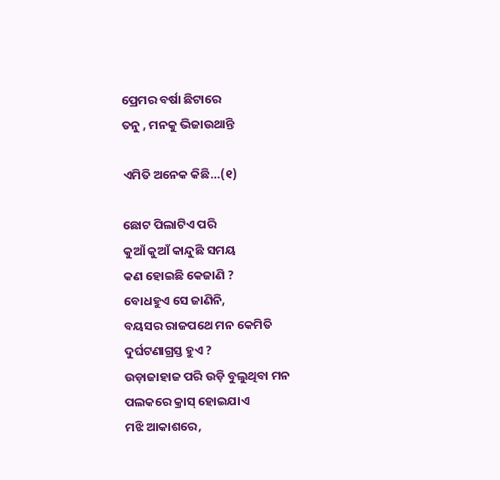ପ୍ରେମର ବର୍ଷା ଛିଟାରେ
ତନୁ , ମନକୁ ଭିଜାଉଥାନ୍ତି

ଏମିତି ଅନେକ କିଛି…(୧)

ଛୋଟ ପିଲାଟିଏ ପରି
କୁଆଁ କୁଆଁ କାନ୍ଦୁଛି ସମୟ
କଣ ହୋଇଛି କେଜାଣି ?
ବୋଧହୁଏ ସେ ଜାଣିନି,
ବୟସର ରାଜପଥେ ମନ କେମିତି
ଦୁର୍ଘଟଣାଗ୍ରସ୍ତ ହୁଏ ?
ଉଡ଼ାଜାହାଜ ପରି ଉଡ଼ି ବୁଲୁଥିବା ମନ
ପଲକରେ କ୍ରାସ୍ ହୋଇଯାଏ
ମଝି ଆକାଶରେ,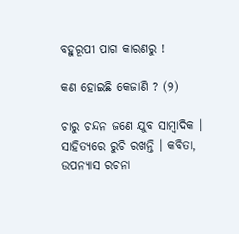ବହୁରୂପୀ ପାଗ କାରଣରୁ !

କଣ ହୋଇଛି କେଜାଣି ? (୨)

ଚାରୁ ଚନ୍ଦନ ଜଣେ ଯୁବ ସାମ୍ବାଦିକ । ସାହିତ୍ୟରେ ରୁଚି ରଖନ୍ତି । କବିତା, ଉପନ୍ୟାସ ରଚନା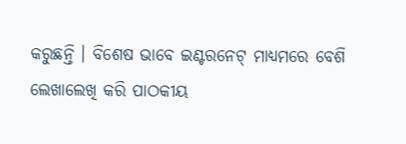କରୁଛନ୍ତି । ବିଶେଷ ଭାବେ ଇଣ୍ଟରନେଟ୍ ମାଧ୍ୟମରେ ବେଶି ଲେଖାଲେଖି କରି ପାଠକୀୟ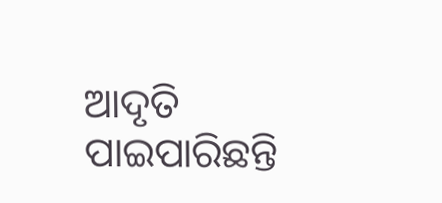ଆଦୃତି ପାଇପାରିଛନ୍ତି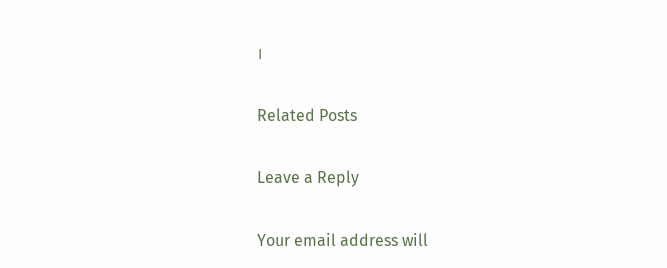।

Related Posts

Leave a Reply

Your email address will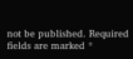not be published. Required fields are marked *